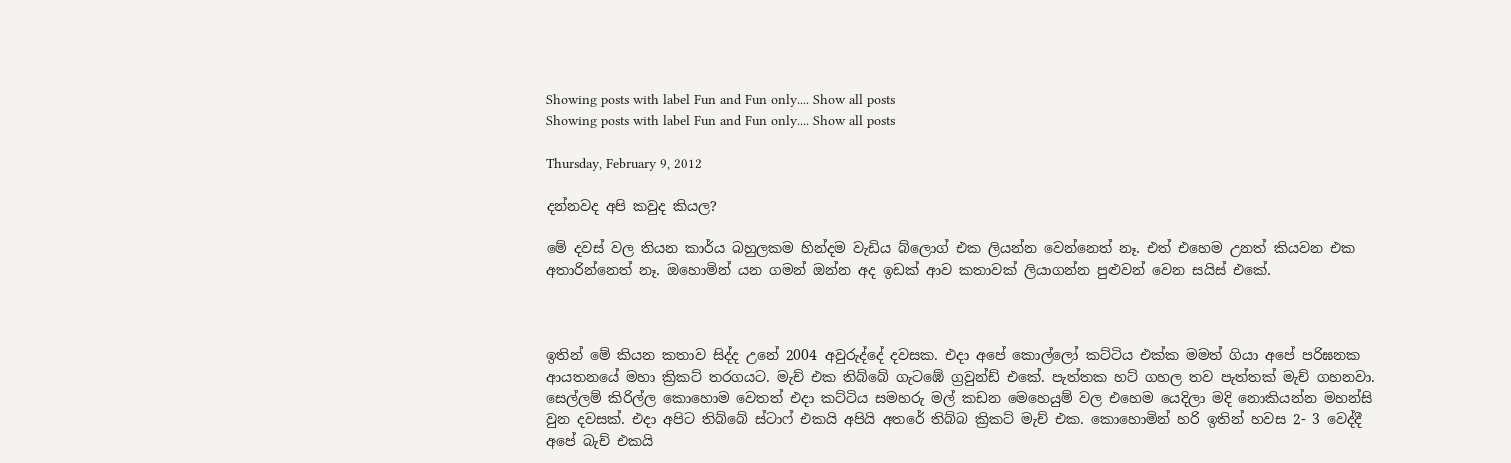Showing posts with label Fun and Fun only.... Show all posts
Showing posts with label Fun and Fun only.... Show all posts

Thursday, February 9, 2012

දන්නවද අපි කවුද කියල?

මේ දවස් වල තියන කාර්ය බහුලකම හින්දම වැඩිය බ්ලොග් එක ලියන්න වෙන්නෙත් නෑ. එත් එහෙම උනත් කියවන එක අතාරින්නෙත් නෑ. ඔහොමින් යන ගමන් ඔන්න අද ඉඩක් ආව කතාවක් ලියාගන්න පුළුවන් වෙන සයිස් එකේ.



ඉතින් මේ කියන කතාව සිද්ද උනේ 2004 අවුරුද්දේ දවසක. එදා අපේ කොල්ලෝ කට්ටිය එක්ක මමත් ගියා අපේ පරිඝනක ආයතනයේ මහා ක්‍රිකට් තරගයට. මැච් එක තිබ්බේ ගැටඹේ ග්‍රවුන්ඩ් එකේ. පැත්තක හට් ගහල තව පැත්තක් මැච් ගහනවා. සෙල්ලම් කිරිල්ල කොහොම වෙතත් එදා කට්ටිය සමහරු මල් කඩන මෙහෙයුම් වල එහෙම යෙදිලා මදි නොකියන්න මහන්සි වුන දවසක්. එදා අපිට තිබ්බේ ස්ටාෆ් එකයි අපියි අතරේ තිබ්බ ක්‍රිකට් මැච් එක. කොහොමින් හරි ඉතින් හවස 2- 3 වෙද්දී අපේ බැච් එකයි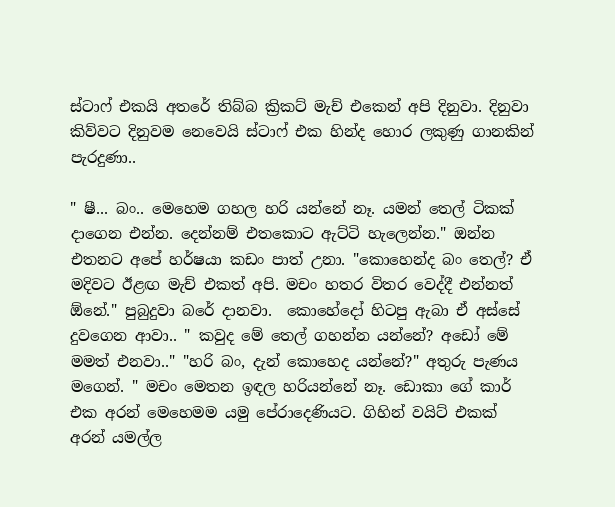ස්ටාෆ් එකයි අතරේ තිබ්බ ක්‍රිකට් මැච් එකෙන් අපි දිනුවා. දිනුවා කිව්වට දිනුවම නෙවෙයි ස්ටාෆ් එක හින්ද හොර ලකුණු ගානකින් පැරදුණා..

" ෂී... බං.. මෙහෙම ගහල හරි යන්නේ නෑ. යමන් තෙල් ටිකක් දාගෙන එන්න. දෙන්නම් එතකොට ඇට්ටි හැලෙන්න." ඔන්න එතනට අපේ හර්ෂයා කඩං පාත් උනා. "කොහෙන්ද බං තෙල්? ඒ මදිවට ඊළඟ මැච් එකත් අපි. මචං හතර විතර වෙද්දී එන්නත් ඕනේ." පුබුදුවා බරේ දානවා.  කොහේදෝ හිටපු ඇබා ඒ අස්සේ දුවගෙන ආවා.. " කවුද මේ තෙල් ගහන්න යන්නේ? අඩෝ මේ මමත් එනවා.." "හරි බං, දැන් කොහෙද යන්නේ?" අතුරු පැණය මගෙන්. " මචං මෙතන ඉඳල හරියන්නේ නෑ. ඩොකා ගේ කාර් එක අරන් මෙහෙමම යමු පේරාදෙණියට. ගිහින් වයිට් එකක් අරන් යමල්ල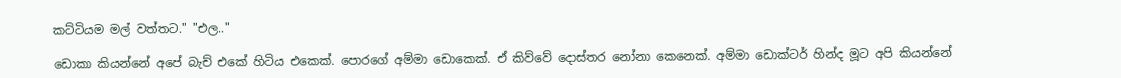කට්ටියම මල් වත්තට." "එල.."

ඩොකා කියන්නේ අපේ බැච් එකේ හිටිය එකෙක්. පොරගේ අම්මා ඩොකෙක්. ඒ කිව්වේ දොස්තර නෝනා කෙනෙක්. අම්මා ඩොක්ටර් හින්ද මූට අපි කියන්නේ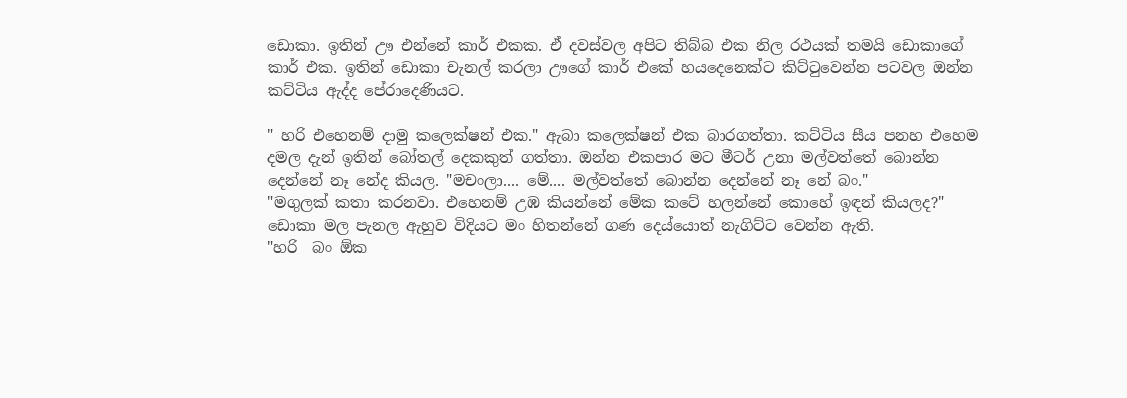ඩොකා. ඉතින් ඌ එන්නේ කාර් එකක. ඒ දවස්වල අපිට තිබ්බ එක නිල රථයක් තමයි ඩොකාගේ කාර් එක. ඉතින් ඩොකා චැනල් කරලා ඌගේ කාර් එකේ හයදෙනෙක්ට කිට්ටුවෙන්න පටවල ඔන්න කට්ටිය ඇද්ද පේරාදෙණියට.

" හරි එහෙනම් දාමු කලෙක්ෂන් එක." ඇබා කලෙක්ෂන් එක බාරගත්තා. කට්ටිය සීය පනහ එහෙම දමල දැන් ඉතින් බෝතල් දෙකකුත් ගත්තා. ඔන්න එකපාර මට මීටර් උනා මල්වත්තේ බොන්න දෙන්නේ නෑ නේද කියල. "මචංලා.... මේ.... මල්වත්තේ බොන්න දෙන්නේ නෑ නේ බං."
"මගුලක් කතා කරනවා. එහෙනම් උඹ කියන්නේ මේක කටේ හලන්නේ කොහේ ඉඳන් කියලද?" ඩොකා මල පැනල ඇහුව විදියට මං හිතන්නේ ගණ දෙය්යොත් නැගිට්ට වෙන්න ඇති.
"හරි  බං ඕක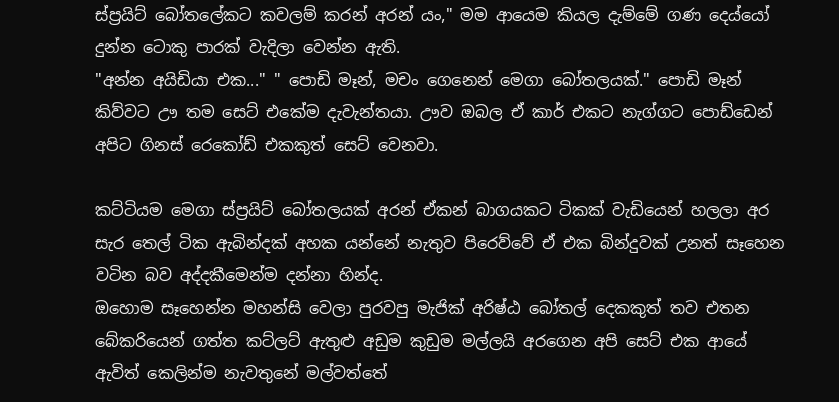ස්ප්‍රයිට් බෝතලේකට කවලම් කරන් අරන් යං," මම ආයෙම කියල දැම්මේ ගණ දෙය්යෝ දුන්න ටොකු පාරක් වැදිලා වෙන්න ඇති.
"අන්න අයිඩියා එක..." " පොඩි මෑන්, මචං ගෙනෙන් මෙගා බෝතලයක්." පොඩි මෑන් කිව්වට ඌ තම සෙට් එකේම දැවැන්තයා. ඌව ඔබල ඒ කාර් එකට නැග්ගට පොඩ්ඩෙන් අපිට ගිනස් රෙකෝඩ් එකකුත් සෙට් වෙනවා.

කට්ටියම මෙගා ස්ප්‍රයිට් බෝතලයක් අරන් ඒකන් බාගයකට ටිකක් වැඩියෙන් හලලා අර සැර තෙල් ටික ඇබින්දක් අහක යන්නේ නැතුව පිරෙව්වේ ඒ එක බින්දුවක් උනත් සෑහෙන වටින බව අද්දකීමෙන්ම දන්නා හින්ද.
ඔහොම සෑහෙන්න මහන්සි වෙලා පුරවපු මැජික් අරිෂ්ඨ බෝතල් දෙකකුත් තව එතන බේකරියෙන් ගත්ත කට්ලට් ඇතුළු අඩුම කුඩුම මල්ලයි අරගෙන අපි සෙට් එක ආයේ ඇවිත් කෙලින්ම නැවතුනේ මල්වත්තේ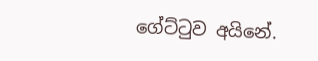ගේට්ටුව අයිනේ.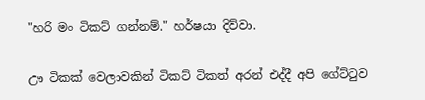"හරි මං ටිකට් ගන්නම්." හර්ෂයා දිව්වා.

ඌ ටිකක් වෙලාවකින් ටිකට් ටිකත් අරන් එද්දී අපි ගේට්ටුව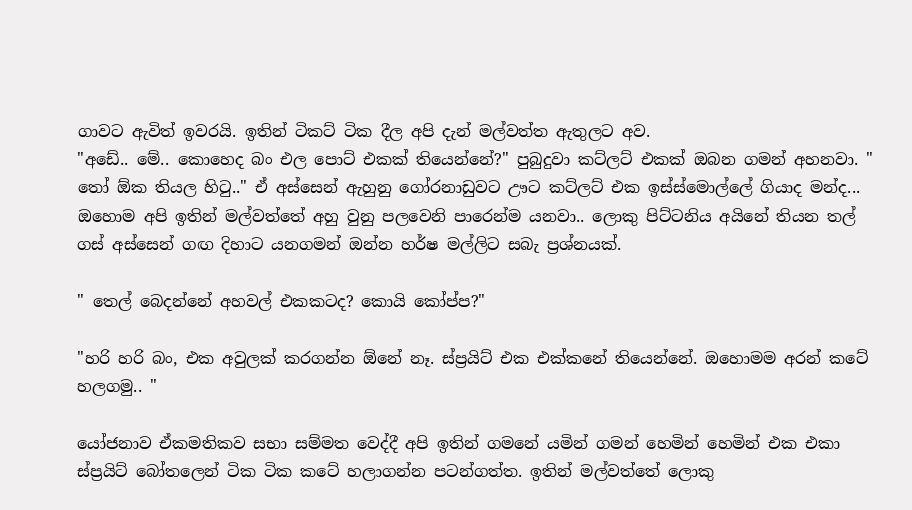ගාවට ඇවිත් ඉවරයි. ඉතින් ටිකට් ටික දීල අපි දැන් මල්වත්ත ඇතුලට අව.
"අඩේ.. මේ.. කොහෙද බං එල පොට් එකක් තියෙන්නේ?" පුබුදුවා කට්ලට් එකක් ඔබන ගමන් අහනවා. " තෝ ඕක තියල හිටු.." ඒ අස්සෙන් ඇහුනු ගෝරනාඩුවට ඌට කට්ලට් එක ඉස්ස්මොල්ලේ ගියාද මන්ද... ඔහොම අපි ඉතින් මල්වත්තේ අහු වුනු පලවෙනි පාරෙන්ම යනවා.. ලොකු පිට්ටනිය අයිනේ තියන තල් ගස් අස්සෙන් ගඟ දිහාට යනගමන් ඔන්න හර්ෂ මල්ලිට සබැ ප්‍රශ්නයක්.

" තෙල් බෙදන්නේ අහවල් එකකටද? කොයි කෝප්ප?"

"හරි හරි බං, එක අවුලක් කරගන්න ඕනේ නෑ. ස්ප්‍රයිට් එක එක්කනේ තියෙන්නේ. ඔහොමම අරන් කටේ හලගමු.. "

යෝජනාව ඒකමතිකව සභා සම්මත වෙද්දී අපි ඉතින් ගමනේ යමින් ගමන් හෙමින් හෙමින් එක එකා ස්ප්‍රයිට් බෝතලෙන් ටික ටික කටේ හලාගන්න පටන්ගත්ත. ඉතින් මල්වත්තේ ලොකු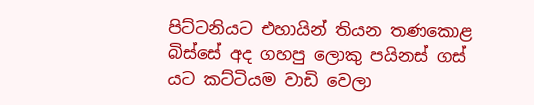පිට්ටනියට එහායින් තියන තණකොළ බිස්සේ අද ගහපු ලොකු පයිනස් ගස් යට කට්ටියම වාඩි වෙලා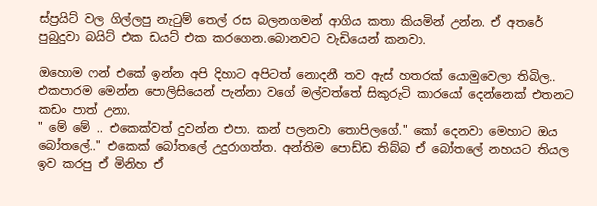ස්ප්‍රයිට් වල ගිල්ලපු නැටුම් තෙල් රස බලනගමන් ආගිය කතා කියමින් උන්න. ඒ අතරේ පුබුදුවා බයිට් එක ඩයට් එක කරගෙන.බොනවට වැඩියෙන් කනවා.

ඔහොම ෆන් එකේ ඉන්න අපි දිහාට අපිටත් නොදනී තව ඇස් හතරක් යොමුවෙලා තිබිල.. එකපාරම මෙන්න පොලිසියෙන් පැන්නා වගේ මල්වත්තේ සිකුරුටි කාරයෝ දෙන්නෙක් එතනට කඩං පාත් උනා.
" මේ මේ .. එකෙක්වත් දුවන්න එපා. කන් පලනවා තොපිලගේ." කෝ දෙනවා මෙහාට ඔය බෝතලේ.." එකෙක් බෝතලේ උදුරාගත්ත. අන්තිම පොඩ්ඩ තිබ්බ ඒ බෝතලේ නහයට තියල ඉව කරපු ඒ මිනිහ ඒ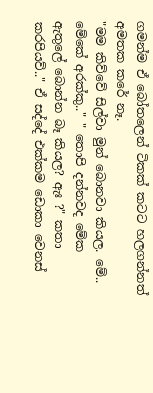ගමන්ම ඒ බෝතලෙන් ටිකක් කටට හලගන්නත් අමතක කරේ නෑ.
"මම කිව්වේ සිල්වා මුන් බොනවා කියල. මේ.. මේකේ අරක්කු.." " තොපි දන්නවද මේක ඇතුලේ බොන්න බෑ කියල? ඇඃ ?" කතා කරපියව්.." ඒ සද්දේ එක්කම ඩොකා වෙනස්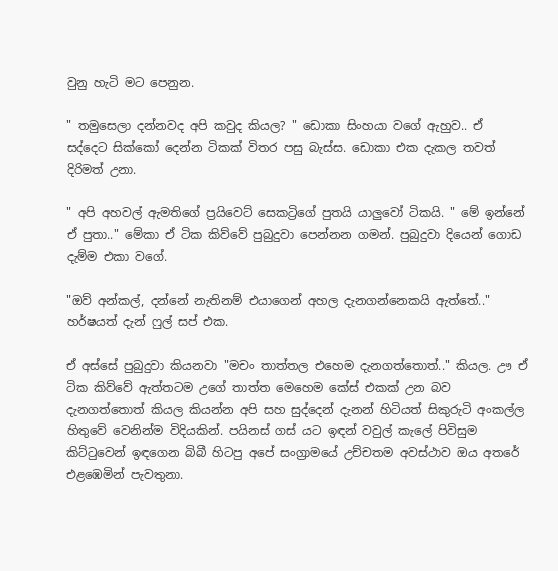වුනු හැටි මට පෙනුන.

" තමුසෙලා දන්නවද අපි කවුද කියල? " ඩොකා සිංහයා වගේ ඇහුව.. ඒ සද්දෙට සික්කෝ දෙන්න ටිකක් විතර පසු බැස්ස. ඩොකා එක දැකල තවත් දිරිමත් උනා.

" අපි අහවල් ඇමතිගේ ප්‍රයිවෙට් සෙකට්‍රිගේ පුතයි යාලුවෝ ටිකයි. " මේ ඉන්නේ ඒ පුතා.." මේකා ඒ ටික කිව්වේ පුබුදුවා පෙන්නන ගමන්. පුබුදුවා දියෙන් ගොඩ දැම්ම එකා වගේ.

"ඔව් අන්කල්, දන්නේ නැතිනම් එයාගෙන් අහල දැනගන්නෙකයි ඇත්තේ.." හර්ෂයත් දැන් ෆුල් සප් එක.

ඒ අස්සේ පුබුදුවා කියනවා "මචං තාත්තල එහෙම දැනගත්තොත්.." කියල. ඌ ඒ ටික කිව්වේ ඇත්තටම උගේ තාත්ත මෙහෙම කේස් එකක් උන බව දැනගත්තොත් කියල කියන්න අපි සහ සුද්දෙන් දැනන් හිටියත් සිකුරුටි අංකල්ල හිතුවේ වෙනින්ම විදියකින්. පයිනස් ගස් යට ඉඳන් වවුල් කැලේ පිවිසුම කිට්ටුවෙන් ඉඳගෙන බිබී හිටපු අපේ සංග්‍රාමයේ උච්චතම අවස්ථාව ඔය අතරේ එළඹෙමින් පැවතුනා.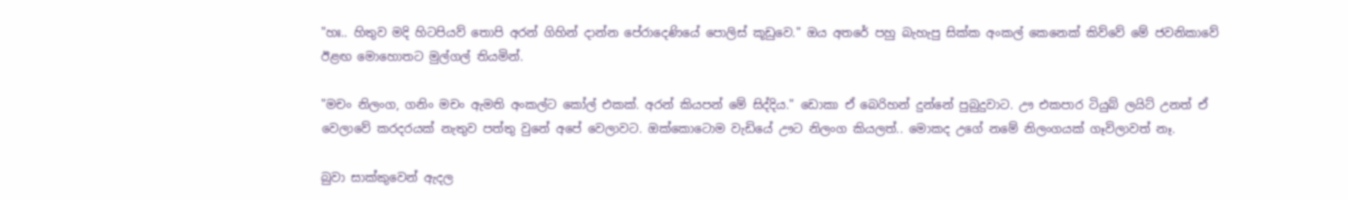"හඃ.. හිතුව මදි හිටපියව් තොපි අරන් ගිහින් දාන්න පේරාදෙණියේ පොලිස් කූඩුවෙ." ඔය අතරේ පහු බැහැපු සික්ක අංකල් කෙනෙක් කිව්වේ මේ ජවනිකාවේ ඊළඟ මොහොතට මුල්ගල් තියමින්.

"මචං නිලංග, ගනිං මචං ඇමති අංකල්ට කෝල් එකක්. අරන් කියපන් මේ සිද්දිය." ඩොකා ඒ බෙරිහන් දුන්නේ පුබුදුවාට. ඌ එකපාර ටියුබ් ලයිට් උනත් ඒ වෙලාවේ කරදරයක් නැතුව පත්තු වුනේ අපේ වෙලාවට. ඔක්කොටොම වැඩියේ ඌට නිලංග කියලත්.. මොකද උගේ නමේ නිලංගයක් ගෑවිලාවත් නෑ.

බුවා සාක්කුවෙන් ඇදල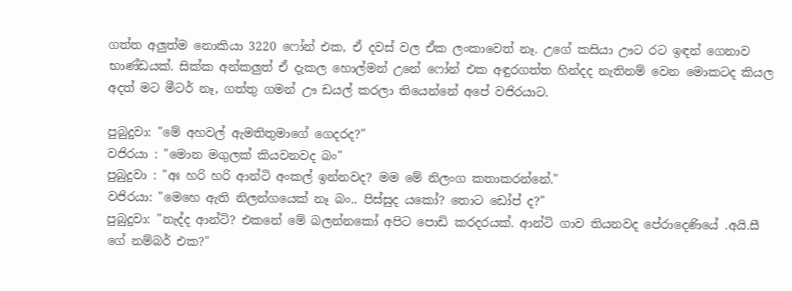ගත්ත අලුත්ම නොකියා 3220 ෆෝන් එක, ඒ දවස් වල ඒක ලංකාවෙත් නෑ. උගේ කසියා ඌට රට ඉඳන් ගෙනාව භාණ්ඩයක්. සික්ක අන්කලුත් ඒ දැකල හොල්මන් උනේ ෆෝන් එක අඳුරගත්ත හින්දද නැතිනම් වෙන මොකටද කියල අදත් මට මීටර් නෑ, ගත්තු ගමන් ඌ ඩයල් කරලා තියෙන්නේ අපේ වජිරයාට.

පුබුදුවා: "මේ අහවල් ඇමතිතුමාගේ ගෙදරද?"
වජිරයා : "මොන මගුලක් කියවනවද බං"
පුබුදුවා : "අඃ හරි හරි ආන්ටි අංකල් ඉන්නවද? මම මේ නිලංග කතාකරන්නේ."
වජිරයා: "මෙහෙ ඇති නිලන්ගයෙක් නෑ බං.. පිස්සුද යකෝ? තොට ඩෝප් ද?"
පුබුදුවා: "නැද්ද ආන්ටි? එකනේ මේ බලන්නකෝ අපිට පොඩි කරදරයක්. ආන්ටි ගාව තියනවද පේරාදෙණියේ .අයි.සී ගේ නම්බර් එක?"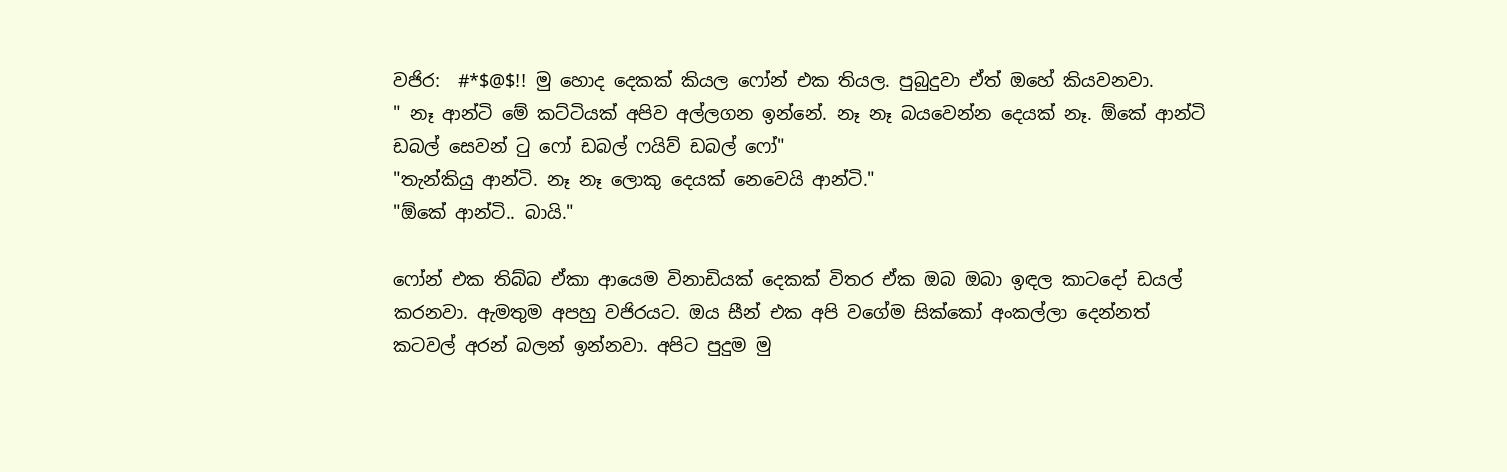වජිර:  #*$@$!! මු හොද දෙකක් කියල ෆෝන් එක තියල. පුබුදුවා ඒත් ඔහේ කියවනවා.
" නෑ ආන්ටි මේ කට්ටියක් අපිව අල්ලගන ඉන්නේ. නෑ නෑ බයවෙන්න දෙයක් නෑ. ඕකේ ආන්ටි ඩබල් සෙවන් ටු ෆෝ ඩබල් ෆයිව් ඩබල් ෆෝ"
"තැන්කියු ආන්ටි. නෑ නෑ ලොකු දෙයක් නෙවෙයි ආන්ටි."
"ඕකේ ආන්ටි.. බායි."

ෆෝන් එක තිබ්බ ඒකා ආයෙම විනාඩියක් දෙකක් විතර ඒක ඔබ ඔබා ඉඳල කාටදෝ ඩයල් කරනවා. ඇමතුම අපහු වජිරයට. ඔය සීන් එක අපි වගේම සික්කෝ අංකල්ලා දෙන්නත් කටවල් අරන් බලන් ඉන්නවා. අපිට පුදුම මු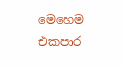මෙහෙම එකපාර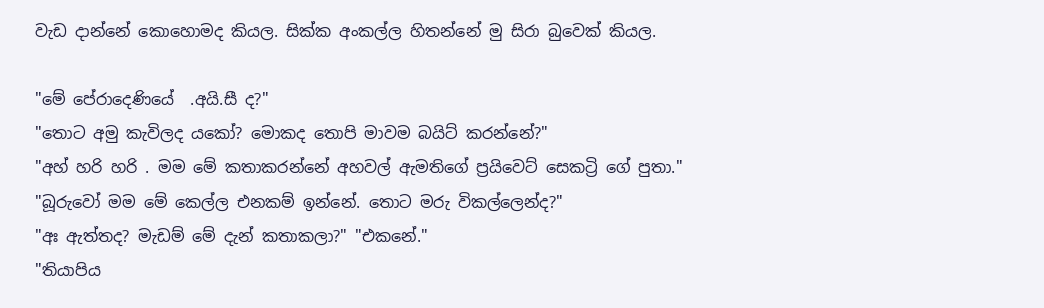වැඩ දාන්නේ කොහොමද කියල. සික්ක අංකල්ල හිතන්නේ මු සිරා බුවෙක් කියල.

"මේ පේරාදෙණියේ  .අයි.සී ද?"
"තොට අමු කැවිලද යකෝ? මොකද තොපි මාවම බයිට් කරන්නේ?"
"අහ් හරි හරි . මම මේ කතාකරන්නේ අහවල් ඇමතිගේ ප්‍රයිවෙට් සෙකට්‍රි ගේ පුතා."
"බූරුවෝ මම මේ කෙල්ල එනකම් ඉන්නේ. තොට මරු විකල්ලෙන්ද?"
"අඃ ඇත්තද? මැඩම් මේ දැන් කතාකලා?" "එකනේ."
"තියාපිය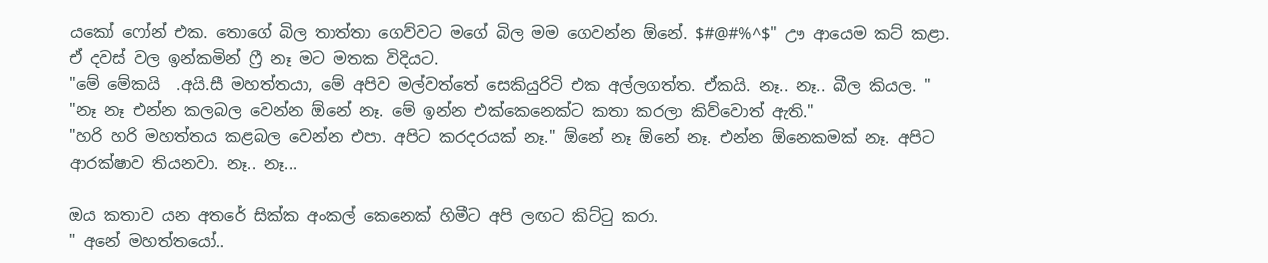යකෝ ෆෝන් එක. තොගේ බිල තාත්තා ගෙව්වට මගේ බිල මම ගෙවන්න ඕනේ. $#@#%^$" ඌ ආයෙම කට් කළා. ඒ දවස් වල ඉන්කමින් ෆ්‍රී නෑ මට මතක විදියට.
"මේ මේකයි  .අයි.සී මහත්තයා, මේ අපිව මල්වත්තේ සෙකියුරිටි එක අල්ලගත්ත. ඒකයි. නෑ.. නෑ.. බීල කියල. "
"නෑ නෑ එන්න කලබල වෙන්න ඕනේ නෑ. මේ ඉන්න එක්කෙනෙක්ට කතා කරලා කිව්වොත් ඇති."
"හරි හරි මහත්තය කළබල වෙන්න එපා. අපිට කරදරයක් නෑ." ඕනේ නෑ ඕනේ නෑ. එන්න ඕනෙකමක් නෑ. අපිට ආරක්ෂාව තියනවා. නෑ.. නෑ...

ඔය කතාව යන අතරේ සික්ක අංකල් කෙනෙක් හිමීට අපි ලඟට කිට්ටු කරා.
" අනේ මහත්තයෝ..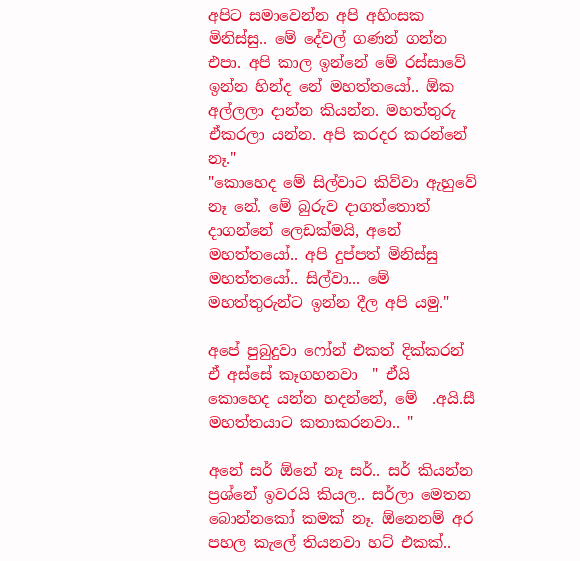අපිට සමාවෙන්න අපි අහිංසක මිනිස්සු.. මේ දේවල් ගණන් ගන්න එපා. අපි කාල ඉන්නේ මේ රස්සාවේ ඉන්න හින්ද නේ මහත්තයෝ.. ඕක අල්ලලා දාන්න කියන්න. මහත්තුරු ඒකරලා යන්න. අපි කරදර කරන්නේ නෑ."
"කොහෙද මේ සිල්වාට කිව්වා ඇහුවේ නෑ නේ. මේ බුරුව දාගත්තොත් දාගන්නේ ලෙඩක්මයි, අනේ මහත්තයෝ.. අපි දුප්පත් මිනිස්සු මහත්තයෝ.. සිල්වා... මේ මහත්තුරුන්ට ඉන්න දීල අපි යමු."

අපේ පුබුදුවා ෆෝන් එකත් දික්කරන් ඒ අස්සේ කෑගහනවා  " ඒයි කොහෙද යන්න හදන්නේ, මේ  .අයි.සී මහත්තයාට කතාකරනවා.. "

අනේ සර් ඕනේ නෑ සර්.. සර් කියන්න ප්‍රශ්නේ ඉවරයි කියල.. සර්ලා මෙතන බොන්නකෝ කමක් නෑ. ඕනෙනම් අර පහල කැලේ තියනවා හට් එකක්..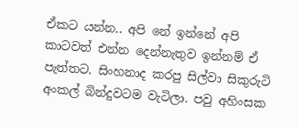ඒකට යන්න.. අපි නේ ඉන්නේ අපි කාටවත් එන්න දෙන්නැතුව ඉන්නම් ඒ පැත්තට. සිංහනාද කරපු සිල්වා සිකුරුටි අංකල් බින්දුවටම වැටිලා. පවු අහිංසක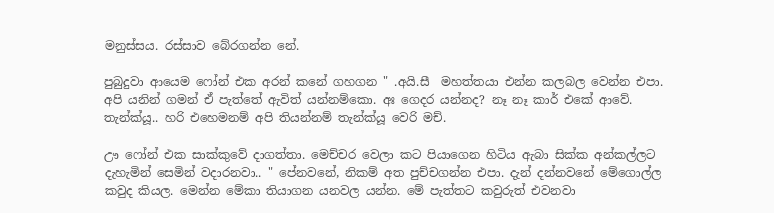මනුස්සය. රස්සාව බේරගන්න නේ.

පුබුදුවා ආයෙම ෆෝන් එක අරන් කනේ ගහගන " .අයි.සී  මහත්තයා එන්න කලබල වෙන්න එපා. අපි යනින් ගමන් ඒ පැත්තේ ඇවිත් යන්නම්කො. අඃ ගෙදර යන්නද? නෑ නෑ කාර් එකේ ආවේ. තැන්ක්යූ.. හරි එහෙමනම් අපි තියන්නම් තැන්ක්යූ වෙරි මච්.

ඌ ෆෝන් එක සාක්කුවේ දාගත්තා. මෙච්චර වෙලා කට පියාගෙන හිටිය ඇබා සික්ක අන්කල්ලට දැහැමින් සෙමින් වදාරනවා.. " පේනවනේ, නිකම් අත පුච්චගන්න එපා. දැන් දන්නවනේ මේගොල්ල කවුද කියල. මෙන්න මේකා තියාගන යනවල යන්න. මේ පැත්තට කවුරුත් එවනවා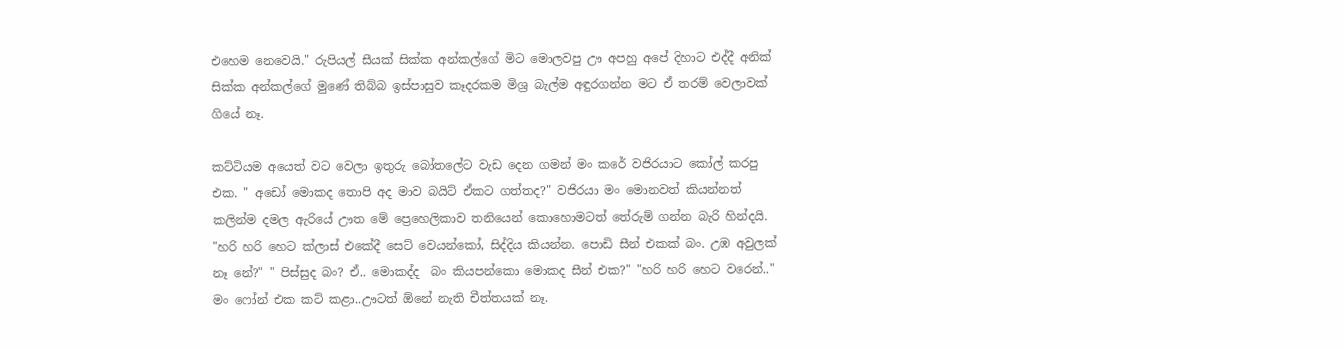එහෙම නෙවෙයි." රුපියල් සීයක් සික්ක අන්කල්ගේ මිට මොලවපු ඌ අපහු අපේ දිහාට එද්දී අනික් සික්ක අන්කල්ගේ මුණේ තිබ්බ ඉස්පාසුව කෑදරකම මිශ්‍ර බැල්ම අඳුරගන්න මට ඒ තරම් වෙලාවක් ගියේ නෑ.

කට්ටියම අයෙත් වට වෙලා ඉතුරු බෝතලේට වැඩ දෙන ගමන් මං කරේ වජිරයාට කෝල් කරපු එක. " අඩෝ මොකද තොපි අද මාව බයිට් ඒකට ගත්තද?" වජිරයා මං මොනවත් කියන්නත් කලින්ම දමල ඇරියේ ඌත මේ ප්‍රෙහෙලිකාව තනියෙන් කොහොමටත් තේරුම් ගන්න බැරි හින්දයි. "හරි හරි හෙට ක්ලාස් එකේදී සෙට් වෙයන්කෝ, සිද්දිය කියන්න. පොඩි සීන් එකක් බං. උඹ අවුලක් නෑ නේ?" " පිස්සුද බං? ඒ.. මොකද්ද  බං කියපන්කො මොකද සීන් එක?" "හරි හරි හෙට වරෙන්.." මං ෆෝන් එක කට් කළා..ඌටත් ඕනේ නැති චීත්තයක් නෑ.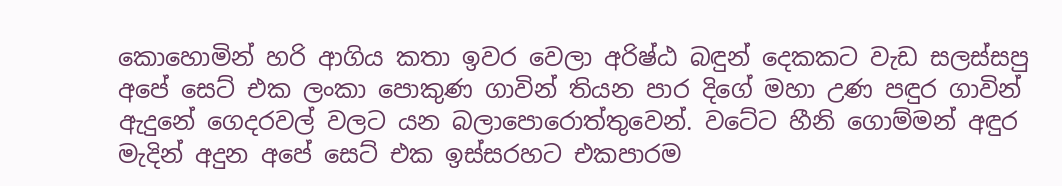කොහොමින් හරි ආගිය කතා ඉවර වෙලා අරිෂ්ඨ බඳුන් දෙකකට වැඩ සලස්සපු අපේ සෙට් එක ලංකා පොකුණ ගාවින් තියන පාර දිගේ මහා උණ පඳුර ගාවින් ඇදුනේ ගෙදරවල් වලට යන බලාපොරොත්තුවෙන්. වටේට හීනි ගොම්මන් අඳුර මැදින් අදුන අපේ සෙට් එක ඉස්සරහට එකපාරම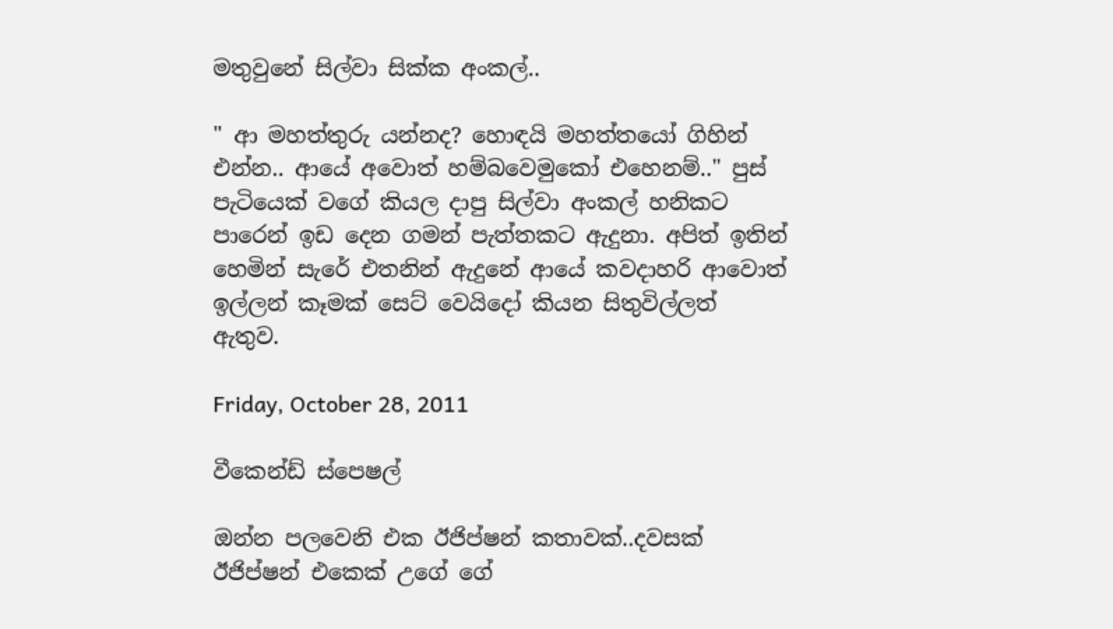මතුවුනේ සිල්වා සික්ක අංකල්..

" ආ මහත්තුරු යන්නද? හොඳයි මහත්තයෝ ගිහින් එන්න.. ආයේ අවොත් හම්බවෙමුකෝ එහෙනම්.." පුස් පැටියෙක් වගේ කියල දාපු සිල්වා අංකල් හනිකට පාරෙන් ඉඩ දෙන ගමන් පැත්තකට ඇදුනා. අපිත් ඉතින් හෙමින් සැරේ එතනින් ඇදුනේ ආයේ කවදාහරි ආවොත් ඉල්ලන් කෑමක් සෙට් වෙයිදෝ කියන සිතුවිල්ලත් ඇතුව.

Friday, October 28, 2011

වීකෙන්ඩ් ස්පෙෂල්

ඔන්න පලවෙනි එක ඊජිප්ෂන් කතාවක්..දවසක් ඊජිප්ෂන් එකෙක් උගේ ගේ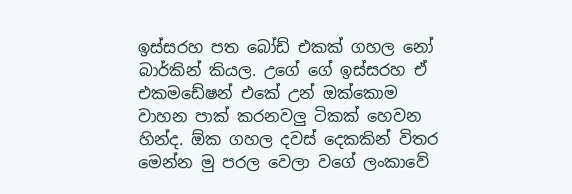ඉස්සරහ පත බෝඩ් එකක් ගහල නෝ බාර්කින් කියල. උගේ ගේ ඉස්සරහ ඒ එකමඩේෂන් එකේ උන් ඔක්කොම වාහන පාක් කරනවලු ටිකක් හෙවන හින්ද. ඕක ගහල දවස් දෙකකින් විතර මෙන්න මු පරල වෙලා වගේ ලංකාවේ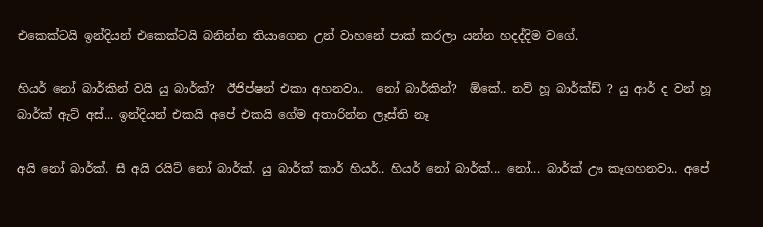එකෙක්ටයි ඉන්දියන් එකෙක්ටයි බනින්න තියාගෙන උන් වාහනේ පාක් කරලා යන්න හදද්දිම වගේ.

හියර් නෝ බාර්කින් වයි යු බාර්ක්?  ඊජිප්ෂන් එකා අහනවා..  නෝ බාර්කින්?  ඕකේ.. නව් හූ බාර්ක්ඩ් ? යු ආර් ද වන් හූ බාර්ක් ඇට් අස්... ඉන්දියන් එකයි අපේ එකයි ගේම අතාරින්න ලෑස්ති නෑ

අයි නෝ බාර්ක්. සී අයි රයිට් නෝ බාර්ක්. යු බාර්ක් කාර් හියර්.. හියර් නෝ බාර්ක්... නෝ... බාර්ක් ඌ කෑගහනවා.. අපේ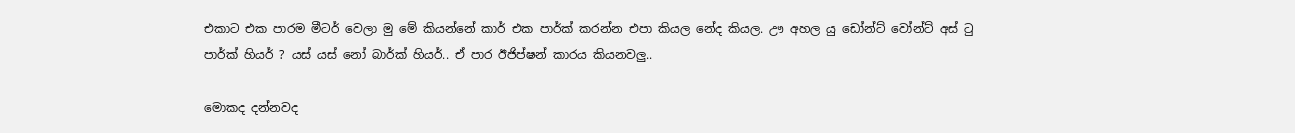එකාට එක පාරම මීටර් වෙලා මු මේ කියන්නේ කාර් එක පාර්ක් කරන්න එපා කියල නේද කියල. ඌ අහල යු ඩෝන්ට් වෝන්ට් අස් ටු පාර්ක් හියර් ? යස් යස් නෝ බාර්ක් හියර්.. ඒ පාර ඊජිප්ෂන් කාරය කියනවලු..

මොකද දන්නවද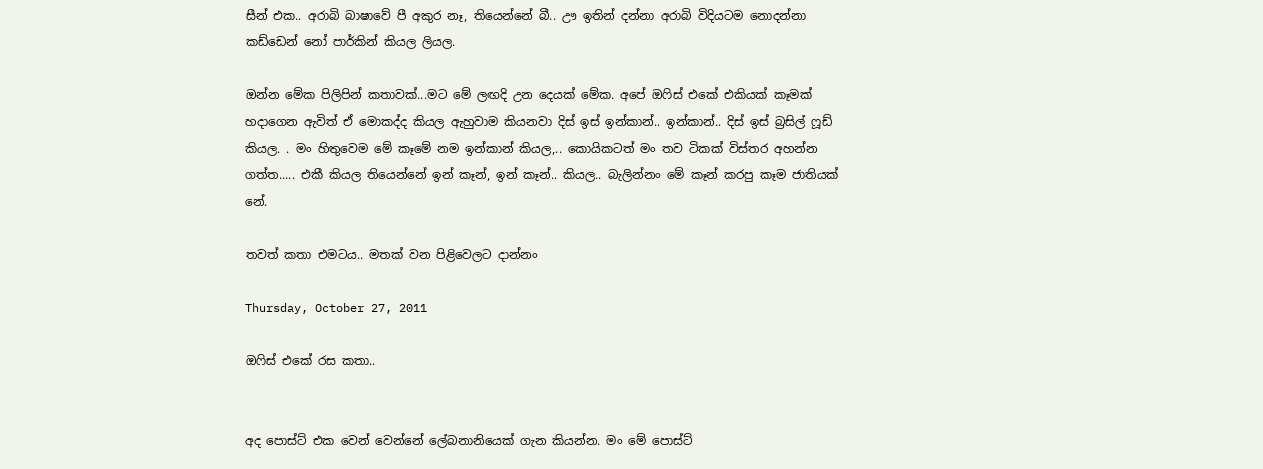සීන් එක.. අරාබි බාෂාවේ පී අකුර නෑ, තියෙන්නේ බී.. ඌ ඉතින් දන්නා අරාබි විදියටම නොදන්නා කඩ්ඩෙන් නෝ පාර්කින් කියල ලියල.

ඔන්න මේක පිලිපින් කතාවක්...මට මේ ලඟදි උන දෙයක් මේක. අපේ ඔෆිස් එකේ එකියක් කෑමක් හදාගෙන ඇවිත් ඒ මොකද්ද කියල ඇහුවාම කියනවා දිස් ඉස් ඉන්කාන්.. ඉන්කාන්.. දිස් ඉස් බ්‍රසිල් ෆූඩ් කියල. . මං හිතුවෙම මේ කෑමේ නම ඉන්කාන් කියල,.. කොයිකටත් මං තව ටිකක් විස්තර අහන්න ගත්ත..... එකී කියල තියෙන්නේ ඉන් කෑන්, ඉන් කෑන්.. කියල.. බැලින්නං මේ කෑන් කරපු කෑම ජාතියක් නේ.

තවත් කතා එමටය.. මතක් වන පිළිවෙලට දාන්නං

Thursday, October 27, 2011

ඔෆිස් එකේ රස කතා..


අද පොස්ට් එක වෙන් වෙන්නේ ලේබනානියෙක් ගැන කියන්න. මං මේ පොස්ට්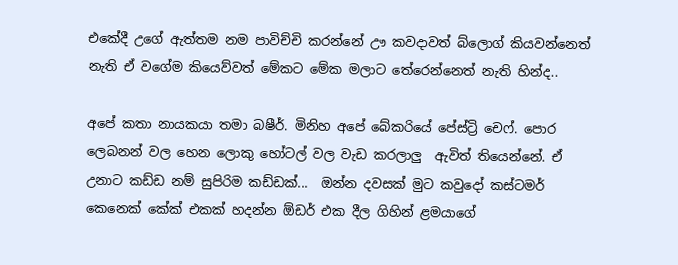එකේදී උගේ ඇත්තම නම පාවිච්චි කරන්නේ ඌ කවදාවත් බ්ලොග් කියවන්නෙත් නැති ඒ වගේම කියෙව්වත් මේකට මේක මලාට තේරෙන්නෙත් නැති හින්ද..

අපේ කතා නායකයා තමා බෂීර්. මිනිහ අපේ බේකරියේ පේස්ට්‍රි චෙෆ්. පොර ලෙබනන් වල හෙන ලොකු හෝටල් වල වැඩ කරලාලු  ඇවිත් තියෙන්නේ. ඒ උනාට කඩ්ඩ නම් සුපිරිම කඩ්ඩක්...  ඔන්න දවසක් මුට කවුදෝ කස්ටමර් කෙනෙක් කේක් එකක් හදන්න ඕඩර් එක දීල ගිහින් ළමයාගේ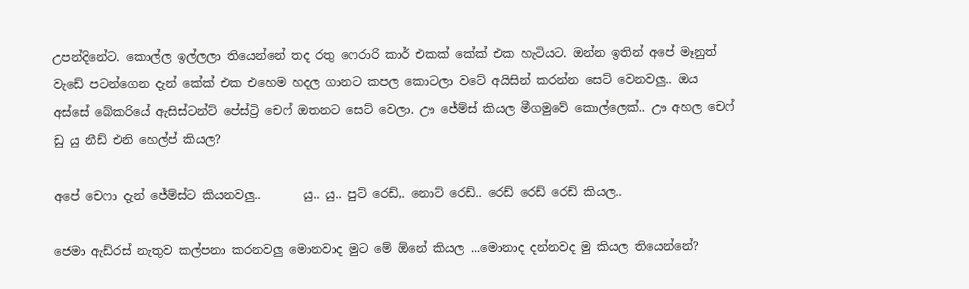උපන්දිනේට. කොල්ල ඉල්ලලා තියෙන්නේ තද රතු ෆෙරාරි කාර් එකක් කේක් එක හැටියට. ඔන්න ඉතින් අපේ මෑනුත් වැඩේ පටන්ගෙන දැන් කේක් එක එහෙම හදල ගානට කපල කොටලා වටේ අයිසින් කරන්න සෙට් වෙනවලු.. ඔය අස්සේ බේකරියේ ඇසිස්ටන්ට් පේස්ට්‍රි චෙෆ් ඔතනට සෙට් වෙලා. ඌ ජේම්ස් කියල මීගමුවේ කොල්ලෙක්.. ඌ අහල චෙෆ් ඩු යු නීඩ් එනි හෙල්ප් කියල?

අපේ චෙෆා දැන් ජේම්ස්ට කියනවලු..       යු.. යු.. පුට් රෙඩ්,. නොට් රෙඩ්.. රෙඩ් රෙඩ් රෙඩ් කියල..

ජෙමා ඇඩ්රස් නැතුව කල්පනා කරනවලු මොනවාද මුට මේ ඕනේ කියල ...මොනාද දන්නවද මු කියල තියෙන්නේ?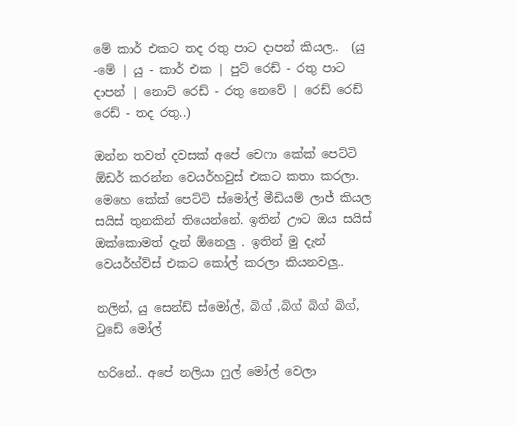මේ කාර් එකට තද රතු පාට දාපන් කියල..  (යු -මේ | යු - කාර් එක | පුට් රෙඩ් - රතු පාට දාපන් | නොට් රෙඩ් - රතු නෙවේ | රෙඩ් රෙඩ් රෙඩ් - තද රතු..)

ඔන්න තවත් දවසක් අපේ චෙෆා කේක් පෙට්ටි ඕඩර් කරන්න වෙයර්හවුස් එකට කතා කරලා. මෙහෙ කේක් පෙට්ටි ස්මෝල් මීඩියම් ලාජ් කියල සයිස් තුනකින් තියෙන්නේ. ඉතින් ඌට ඔය සයිස් ඔක්කොමත් දැන් ඕනෙලු . ඉතින් මු දැන් වෙයර්හ්ව්ස් එකට කෝල් කරලා කියනවලු..

නලින්, යු සෙන්ඩ් ස්මෝල්, බිග් ,බිග් බිග් බිග්, ටුඩේ මෝල්

හරිනේ.. අපේ නලියා ෆුල් මෝල් වෙලා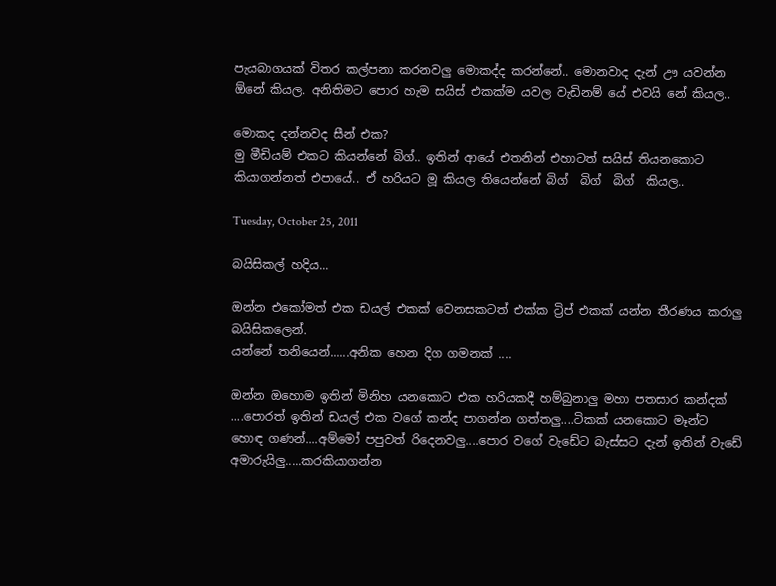පැයබාගයක් විතර කල්පනා කරනවලු මොකද්ද කරන්නේ.. මොනවාද දැන් ඌ යවන්න ඕනේ කියල. අනිතිමට පොර හැම සයිස් එකක්ම යවල වැඩිනම් යේ එවයි නේ කියල..

මොකද දන්නවද සීන් එක?
මු මීඩියම් එකට කියන්නේ බිග්.. ඉතින් ආයේ එතනින් එහාටත් සයිස් තියනකොට කියාගන්නත් එපායේ.. ඒ හරියට මූ කියල තියෙන්නේ බිග්  බිග්  බිග්  කියල..

Tuesday, October 25, 2011

බයිසිකල් හදිය...

ඔන්න එකෝමත් එක ඩයල් එකක් වෙනසකටත් එක්ක ට්‍රිප් එකක් යන්න තීරණය කරාලු බයිසිකලෙන්.
යන්නේ තනියෙන්......අනික හෙන දිග ගමනක් ....

ඔන්න ඔහොම ඉතින් මිනිහ යනකොට එක හරියකදී හම්බුනාලු මහා පතසාර කන්දක් ....පොරත් ඉතින් ඩයල් එක වගේ කන්ද පාගන්න ගත්තලු....ටිකක් යනකොට මෑන්ට හොඳ ගණන්....අම්මෝ පපුවත් රිදෙනවලු....පොර වගේ වැඩේට බැස්සට දැන් ඉතින් වැඩේ අමාරුයිලු.....කරකියාගන්න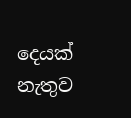දෙයක් නැතුව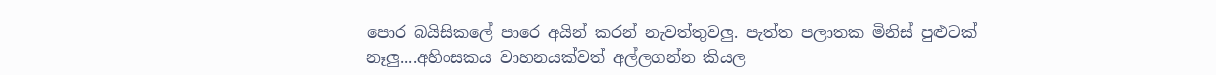පොර බයිසිකලේ පාරෙ අයින් කරන් නැවත්තුවලු. පැත්ත පලාතක මිනිස් පුළුටක් නෑලු....අහිංසකය වාහනයක්වත් අල්ලගන්න කියල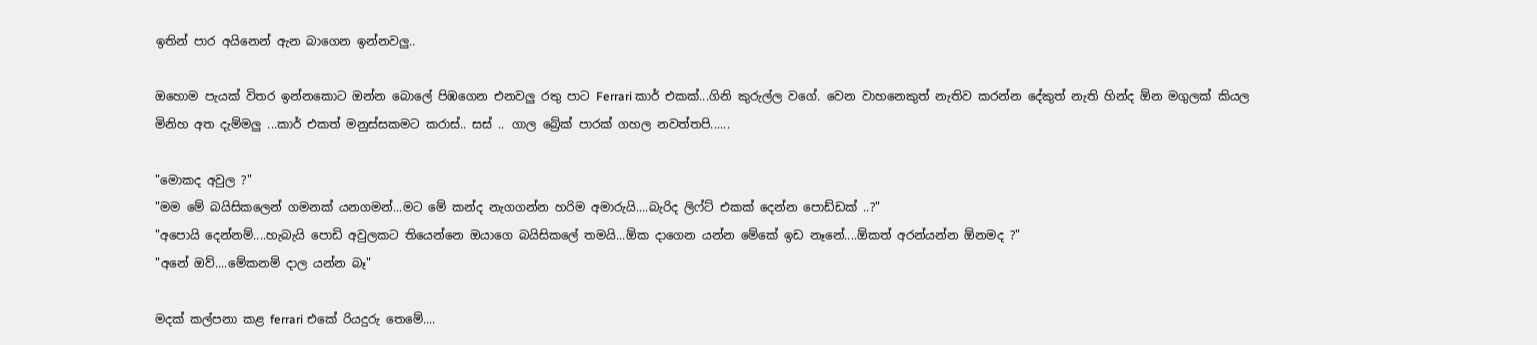ඉතින් පාර අයිනෙන් ඇන බාගෙන ඉන්නවලු..

ඔහොම පැයක් විතර ඉන්නකොට ඔන්න බොලේ පිඹගෙන එනවලු රතු පාට Ferrari කාර් එකක්...ගිනි කුරුල්ල වගේ. වෙන වාහනෙකුත් නැතිව කරන්න දේකුත් නැති හින්ද ඕන මගුලක් කියල මිනිහ අත දැම්මලු ...කාර් එකත් මනුස්සකමට කරාස්.. සස් .. ගාල බ්‍රේක් පාරක් ගහල නවත්තපි......

"මොකද අවුල ?"
"මම මේ බයිසිකලෙන් ගමනක් යනගමන්...මට මේ කන්ද නැගගන්න හරිම අමාරුයි....බැරිද ලිෆ්ට් එකක් දෙන්න පොඩ්ඩක් ..?"
"අපොයි දෙන්නම්....හැබැයි පොඩි අවුලකට තියෙන්නෙ ඔයාගෙ බයිසිකලේ තමයි...ඕක දාගෙන යන්න මේකේ ඉඩ නෑනේ....ඕකත් අරන්යන්න ඕනමද ?"
"අනේ ඔව්....මේකනම් දාල යන්න බෑ"

මදක් කල්පනා කළ ferrari එකේ රියදුරු තෙමේ....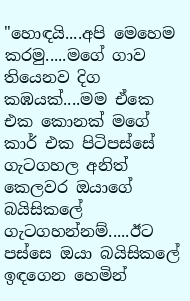"හොඳයි....අපි මෙහෙම කරමු.....මගේ ගාව තියෙනව දිග කඹයක්....මම ඒකෙ එක කොනක් මගේ කාර් එක පිටිපස්සේ ගැටගහල අනිත් කෙලවර ඔයාගේ බයිසිකලේ ගැටගහන්නම්.....ඊට පස්සෙ ඔයා බයිසිකලේ ඉඳගෙන හෙමින්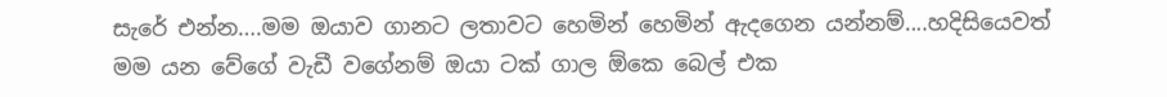සැරේ එන්න....මම ඔයාව ගානට ලතාවට හෙමින් හෙමින් ඇදගෙන යන්නම්....හදිසියෙවත් මම යන වේගේ වැඩී වගේනම් ඔයා ටක් ගාල ඕකෙ බෙල් එක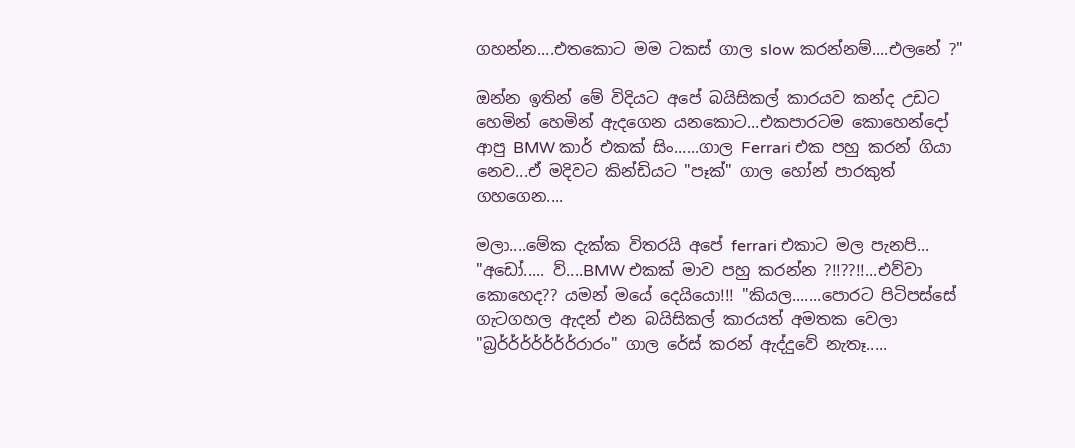ගහන්න....එතකොට මම ටකස් ගාල slow කරන්නම්....එලනේ ?"

ඔන්න ඉතින් මේ විදියට අපේ බයිසිකල් කාරයව කන්ද උඩට හෙමින් හෙමින් ඇදගෙන යනකොට...එකපාරටම කොහෙන්දෝ ආපු BMW කාර් එකක් සිං......ගාල Ferrari එක පහු කරන් ගියා නෙව...ඒ මදිවට කින්ඩියට "පෑක්" ගාල හෝන් පාරකුත් ගහගෙන....

මලා....මේක දැක්ක විතරයි අපේ ferrari එකාට මල පැනපි...
"අඩෝ..... ව්....BMW එකක් මාව පහු කරන්න ?!!??!!...එව්වා කොහෙද?? යමන් මයේ දෙයියො!!! "කියල.......පොරට පිටිපස්සේ ගැටගහල ඇදන් එන බයිසිකල් කාරයත් අමතක වෙලා "බ්‍රර්ර්ර්ර්ර්ර්ර්රාරං" ගාල රේස් කරන් ඇද්දුවේ නැතෑ.....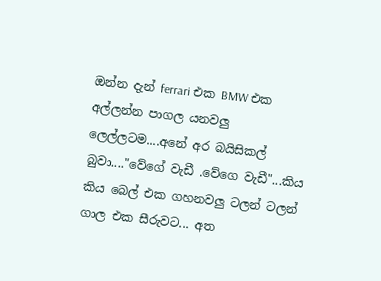ඔන්න දැන් ferrari එක BMW එක අල්ලන්න පාගල යනවලු ලෙල්ලටම....අනේ අර බයිසිකල් බුවා...."වේගේ වැඩී .වේගෙ වැඩී"...කිය කිය බෙල් එක ගහනවලු ටලන් ටලන් ගාල එක සීරුවට... අත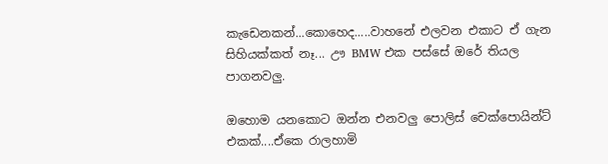කැඩෙනකන්...කොහෙද.....වාහනේ එලවන එකාට ඒ ගැන සිහියක්කත් නෑ... ඌ BMW එක පස්සේ ඔරේ තියල  පාගනවලු.

ඔහොම යනකොට ඔන්න එනවලු පොලිස් චෙක්පොයින්ට් එකක්....ඒකෙ රාලහාමි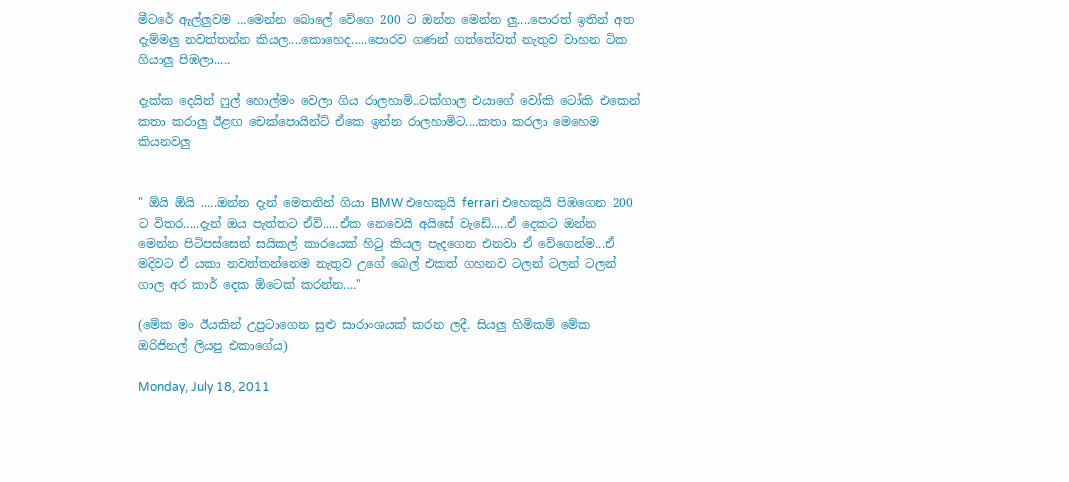මීටරේ ඇල්ලුවම ...මෙන්න බොලේ වේගෙ 200 ට ඔන්න මෙන්න ලු....පොරත් ඉතින් අත දැම්මලු නවත්තන්න කියල....කොහෙද.....පොරව ගණන් ගත්තේවත් නැතුව වාහන ටික ගියාලු පිඹලා.....

දැක්ක දෙයින් ෆුල් හොල්මං වෙලා ගිය රාලහාමි..ටක්ගාල එයාගේ වෝකි ටෝකි එකෙන් කතා කරාලු ඊළඟ චෙක්පොයින්ට් ඒකෙ ඉන්න රාලහාමිට....කතා කරලා මෙහෙම කියනවලු


" ඕයි ඕයි .....ඔන්න දැන් මෙතනින් ගියා BMW එහෙකුයි ferrari එහෙකුයි පිඹගෙන 200 ට විතර.....දැන් ඔය පැත්තට ඒවි.....ඒක නෙවෙයි අයිසේ වැඩේ.....ඒ දෙකට ඔන්න මෙන්න පිටිපස්සෙන් සයිකල් කාරයෙක් හිටු කියල පැදගෙන එනවා ඒ වේගෙන්ම...ඒ මදිවට ඒ යකා නවත්තන්නෙම නැතුව උගේ බෙල් එකත් ගහනව ටලන් ටලන් ටලන් ගාල අර කාර් දෙක ඕටෙක් කරන්න...."

(මේක මං ඊයකින් උපුටාගෙන සුළු සාරාංශයක් කරන ලදී. සියලු හිමිකම් මේක ඔරිජිනල් ලියපු එකාගේය)

Monday, July 18, 2011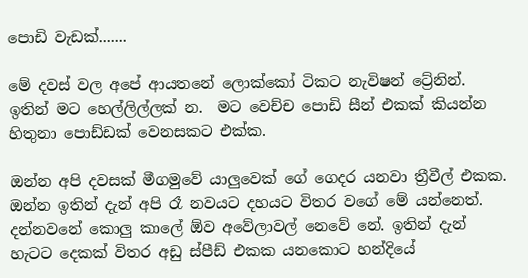පොඩි වැඩක්.......

මේ දවස් වල අපේ ආයතනේ ලොක්කෝ ටිකට නැවිෂන් ට්‍රේනින්. ඉතින් මට හෙල්ලිල්ලක් න.  මට වෙච්ච පොඩි සීන් එකක් කියන්න හිතුනා පොඩ්ඩක් වෙනසකට එක්ක.

ඔන්න අපි දවසක් මීගමුවේ යාලුවෙක් ගේ ගෙදර යනවා ත්‍රීවීල් එකක. ඔන්න ඉතින් දැන් අපි රෑ නවයට දහයට විතර වගේ මේ යන්නෙත්. දන්නවනේ කොලු කාලේ ඕව අවේලාවල් නෙවේ නේ. ඉතින් දැන් හැටට දෙකක් විතර අඩු ස්පීඩ් එකක යනකොට හන්දියේ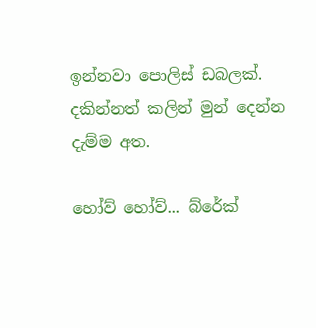ඉන්නවා පොලිස් ඩබලක්. දකින්නත් කලින් මුන් දෙන්න දැම්ම අත.

හෝව් හෝව්... බ්රේක්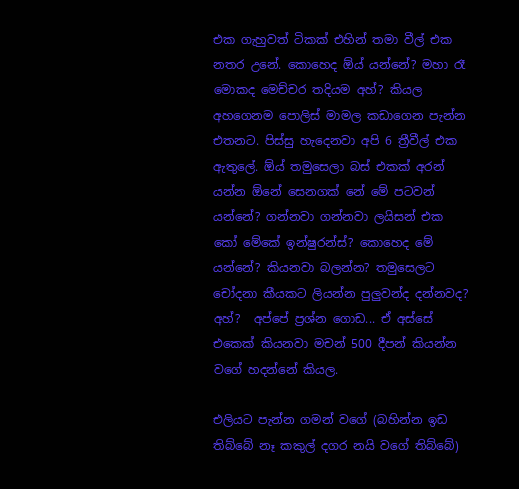එක ගැහුවත් ටිකක් එහින් තමා වීල් එක නතර උනේ. කොහෙද ඕය් යන්නේ? මහා රෑ මොකද මෙච්චර තදියම අහ්? කියල අහගෙනම පොලිස් මාමල කඩාගෙන පැන්න එතනට. පිස්සු හැදෙනවා අපි 6 ත්‍රීවීල් එක ඇතුලේ. ඕය් තමුසෙලා බස් එකක් අරන් යන්න ඕනේ සෙනගක් නේ මේ පටවන් යන්නේ? ගන්නවා ගන්නවා ලයිසන් එක කෝ මේකේ ඉන්ෂුරන්ස්? කොහෙද මේ යන්නේ? කියනවා බලන්න? තමුසෙලට චෝදනා කීයකට ලියන්න පුලුවන්ද දන්නවද? අහ්?  අප්පේ ප්‍රශ්න ගොඩ... ඒ අස්සේ එකෙක් කියනවා මචන් 500 දීපන් කියන්න වගේ හදන්නේ කියල.

එලියට පැන්න ගමන් වගේ (බහින්න ඉඩ තිබ්බේ නෑ කකුල් දගර නයි වගේ තිබ්බේ)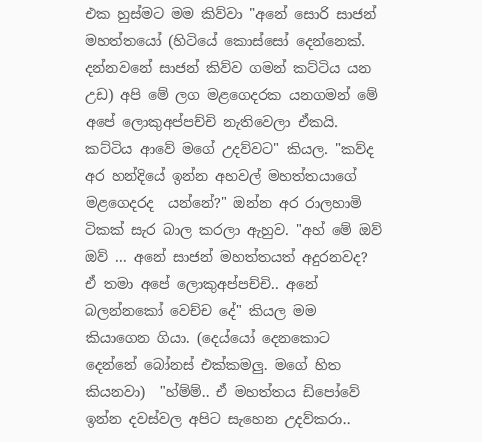එක හුස්මට මම කිව්වා "අනේ සොරි සාජන් මහත්තයෝ (හිටියේ කොස්සෝ දෙන්නෙක්. දන්නවනේ සාජන් කිව්ව ගමන් කට්ටිය යන උඩ) අපි මේ ලග මළගෙදරක යනගමන් මේ අපේ ලොකුඅප්පච්චි නැතිවෙලා ඒකයි. කට්ටිය ආවේ මගේ උදව්වට" කියල. "කව්ද අර හන්දියේ ඉන්න අහවල් මහත්තයාගේ මළගෙදරද  යන්නේ?" ඔන්න අර රාලහාමි ටිකක් සැර බාල කරලා ඇහුව. "අහ් මේ ඔව් ඔව් ... අනේ සාජන් මහත්තයත් අදුරනවද? ඒ තමා අපේ ලොකුඅප්පච්චි.. අනේ බලන්නකෝ වෙච්ච දේ" කියල මම කියාගෙන ගියා. (දෙය්යෝ දෙනකොට දෙන්නේ බෝනස් එක්කමලු. මගේ හිත කියනවා)  "හ්ම්ම්.. ඒ මහත්තය ඩිපෝවේ ඉන්න දවස්වල අපිට සැහෙන උදව්කරා..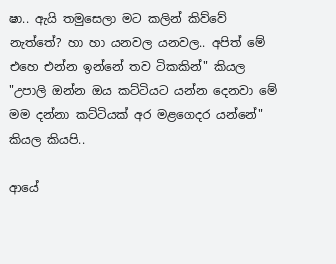ෂා.. ඇයි තමුසෙලා මට කලින් කිව්වේ නැත්තේ? හා හා යනවල යනවල.. අපිත් මේ එහෙ එන්න ඉන්නේ තව ටිකකින්" කියල "උපාලි ඔන්න ඔය කට්ටියට යන්න දෙනවා මේ මම දන්නා කට්ටියක් අර මළගෙදර යන්නේ" කියල කියපි..

ආයේ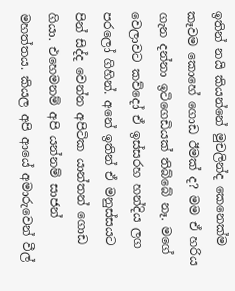ඉතින් නයි කියන්නේ මුචලින්ද කෙනෙක්ම කෑවම කොහේ ගොඩ ඊමක් ද? මම ඒ හරිය ගැන දන්නා ඉටිගෙඩියක් තිබ්බේ නෑ. මගේ වෙලාවට කව්දෝ ඒ ඉස්සරහ හන්දිය ලග පරලෝ ගිහින්. අනේ ඉතින් ඒ මනුස්සයට පින් සිද්ද වෙන්න අපිටික යාන්තන් ගොඩ ගියා. එහෙමනම් අපි යන්නම් සාජන් මහත්තය. කියල අපි ආයේ අමාරුවෙන් වීල්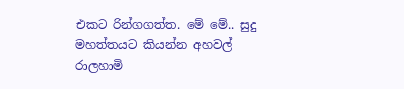එකට රින්ගගත්ත. මේ මේ.. සුදු මහත්තයට කියන්න අහවල් රාලහාමි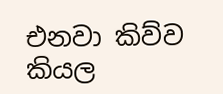එනවා කිව්ව කියල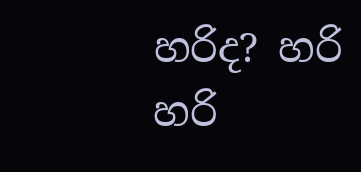හරිද? හරි හරි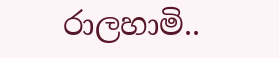රාලහාමි..